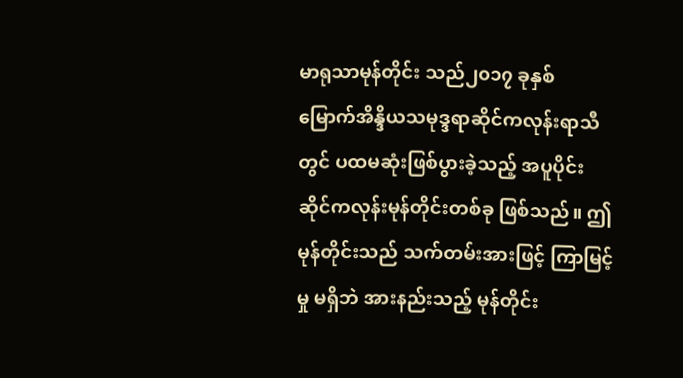မာရုသာမုန်တိုင်း သည်၂၀၁၇ ခုနှစ် မြောက်အိန္ဒိယသမုဒ္ဒရာဆိုင်ကလုန်းရာသီတွင် ပထမဆုံးဖြစ်ပွားခဲ့သည့် အပူပိုင်းဆိုင်ကလုန်းမုန်တိုင်းတစ်ခု ဖြစ်သည်။ ဤမုန်တိုင်းသည် သက်တမ်းအားဖြင့် ကြာမြင့်မှု မရှိဘဲ အားနည်းသည့် မုန်တိုင်း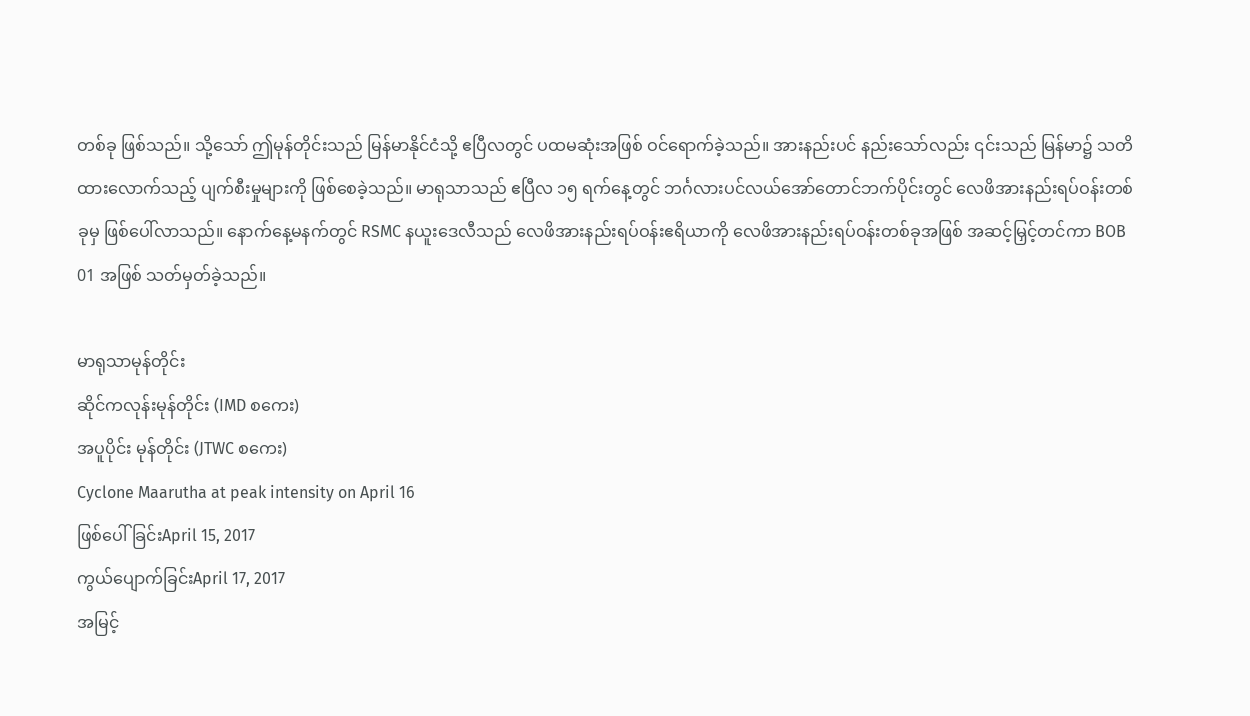တစ်ခု ဖြစ်သည်။ သို့သော် ဤမုန်တိုင်းသည် မြန်မာနိုင်ငံသို့ ဧပြီလတွင် ပထမဆုံးအဖြစ် ဝင်ရောက်ခဲ့သည်။ အားနည်းပင် နည်းသော်လည်း ၎င်းသည် မြန်မာ၌ သတိထားလောက်သည့် ပျက်စီးမှုများကို ဖြစ်စေခဲ့သည်။ မာရုသာသည် ဧပြီလ ၁၅ ရက်နေ့တွင် ဘင်္ဂလားပင်လယ်အော်တောင်ဘက်ပိုင်းတွင် လေဖိအားနည်းရပ်ဝန်းတစ်ခုမှ ဖြစ်ပေါ်လာသည်။ နောက်နေ့မနက်တွင် RSMC နယူးဒေလီသည် လေဖိအားနည်းရပ်ဝန်းဧရိယာကို လေဖိအားနည်းရပ်ဝန်းတစ်ခုအဖြစ် အဆင့်မြှင့်တင်ကာ BOB 01 အဖြစ် သတ်မှတ်ခဲ့သည်။

မာရုသာမုန်တိုင်း
ဆိုင်ကလုန်းမုန်တိုင်း (IMD စကေး)
အပူပိုင်း မုန်တိုင်း (JTWC စကေး)
Cyclone Maarutha at peak intensity on April 16
ဖြစ်ပေါ်ခြင်းApril 15, 2017
ကွယ်ပျောက်ခြင်းApril 17, 2017
အမြင့်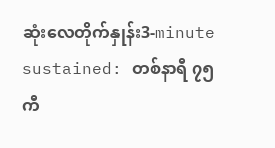ဆုံးလေတိုက်နှုန်း3-minute sustained: တစ်နာရီ ၇၅ ကီ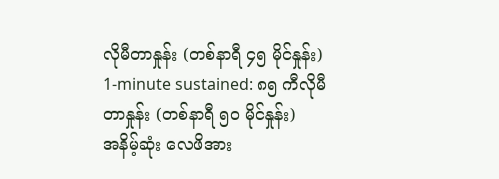လိုမီတာနှုန်း (တစ်နာရီ ၄၅ မိုင်နှုန်း)
1-minute sustained: ၈၅ ကီလိုမီတာနှုန်း (တစ်နာရီ ၅၀ မိုင်နှုန်း)
အနိမ့်ဆုံး လေဖိအား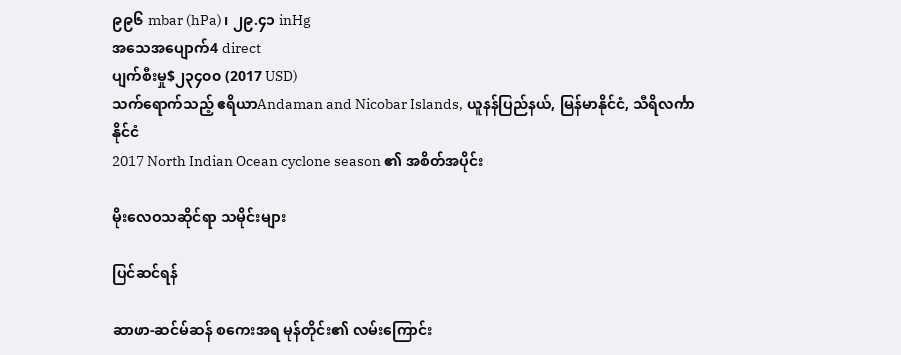၉၉၆ mbar (hPa)၊ ၂၉.၄၁ inHg
အသေအပျောက်4 direct
ပျက်စီးမှု$၂၃၄၀၀ (2017 USD)
သက်ရောက်သည့် ဧရိယာAndaman and Nicobar Islands, ယူနန်ပြည်နယ်, မြန်မာနိုင်ငံ, သီရိလင်္ကာနိုင်ငံ
2017 North Indian Ocean cyclone season ၏ အစိတ်အပိုင်း

မိုးလေဝသဆိုင်ရာ သမိုင်းများ

ပြင်ဆင်ရန်

ဆာဖာ-ဆင်မ်ဆန် စကေးအရ မုန်တိုင်း၏ လမ်းကြောင်း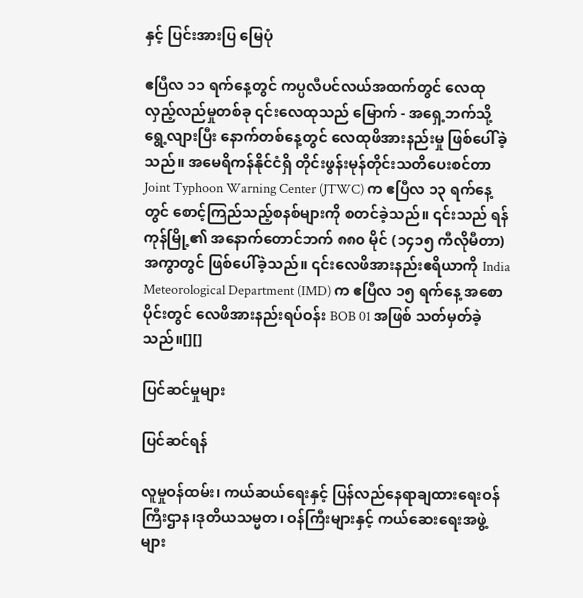နှင့် ပြင်းအားပြ မြေပုံ

ဧပြီလ ၁၁ ရက်နေ့တွင် ကပ္ပလီပင်လယ်အထက်တွင် လေထုလှည့်လည်မှုတစ်ခု ၎င်းလေထုသည် မြောက် - အရှေ့ဘက်သို့ ရွေ့လျားပြီး နောက်တစ်နေ့တွင် လေထုဖိအားနည်းမှု ဖြစ်ပေါ်ခဲ့သည်။ အမေရိကန်နိုင်ငံရှိ တိုင်းဖွန်းမုန်တိုင်းသတိပေးစင်တာ Joint Typhoon Warning Center (JTWC) က ဧပြီလ ၁၃ ရက်နေ့တွင် စောင့်ကြည်သည့်စနစ်များကို စတင်ခဲ့သည်။ ၎င်းသည် ရန်ကုန်မြို့၏ အနောက်တောင်ဘက် ၈၈၀ မိုင် (၁၄၁၅ ကီလိုမီတာ) အကွာတွင် ဖြစ်ပေါ်ခဲ့သည်။ ၎င်းလေဖိအားနည်းဧရိယာကို India Meteorological Department (IMD) က ဧပြီလ ၁၅ ရက်နေ့ အစောပိုင်းတွင် လေဖိအားနည်းရပ်ဝန်း BOB 01 အဖြစ် သတ်မှတ်ခဲ့သည်။[][]

ပြင်ဆင်မှုများ

ပြင်ဆင်ရန်

လူမှုဝန်ထမ်း၊ ကယ်ဆယ်ရေးနှင့် ပြန်လည်နေရာချထားရေးဝန်ကြီးဌာန၊ဒုတိယသမ္မတ၊ ဝန်ကြီးများနှင့် ကယ်ဆေးရေးအဖွဲ့များ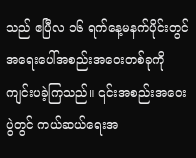သည် ဧပြီလ ၁၆ ရက်နေ့မနက်ပိုင်းတွင် အရေးပေါ်အစည်းအဝေးတစ်ခုကို ကျင်းပခဲ့ကြသည်။ ၎င်းအစည်းအဝေးပွဲတွင် ကယ်ဆယ်ရေးအ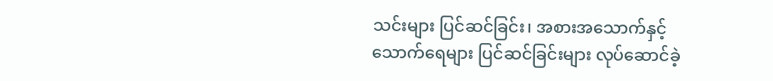သင်းများ ပြင်ဆင်ခြင်း၊ အစားအသောက်နှင့် သောက်ရေများ ပြင်ဆင်ခြင်းများ လုပ်ဆောင်ခဲ့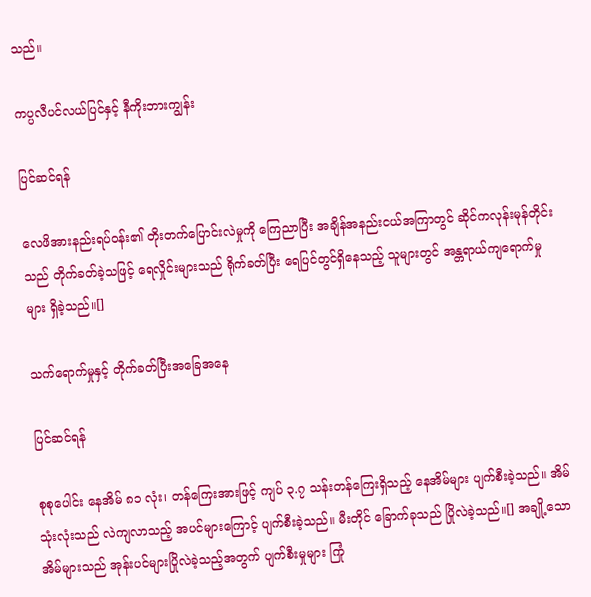သည်။

ကပ္ပလီပင်လယ်ပြင်နှင့် နီကိုးဘားကျွန်း

ပြင်ဆင်ရန်

လေဖိအားနည်းရပ်ဝန်း၏ တိုးတက်ပြောင်းလဲမှုကို ကြေညာပြီး အချိန်အနည်းငယ်အကြာတွင် ဆိုင်ကလုန်းမုန်တိုင်းသည် တိုက်ခတ်ခဲ့သဖြင့် ရေလှိုင်းများသည် ရိုက်ခတ်ပြီး ရေပြင်တွင်ရှိနေသည့် သူများတွင် အန္တရာယ်ကျရောက်မှုများ ရှိခဲ့သည်။[]

သက်ရောက်မှုနှင့် တိုက်ခတ်ပြီးအခြေအနေ

ပြင်ဆင်ရန်

စုစုပေါင်း နေအိမ် ၈၁ လုံး၊ တန်ကြေးအားဖြင့် ကျပ် ၃.၇ သန်းတန်ကြေးရှိသည့် နေအိမ်များ ပျက်စီးခဲ့သည်။ အိမ်သုံးလုံးသည် လဲကျလာသည့် အပင်များကြောင့် ပျက်စီးခဲ့သည်။ မီးတိုင် ခြောက်ခုသည် ပြိုလဲခဲ့သည်။[] အချို့သော အိမ်များသည် အုန်းပင်များပြိုလဲခဲ့သည့်အတွက် ပျက်စီးမှုများ ကြုံ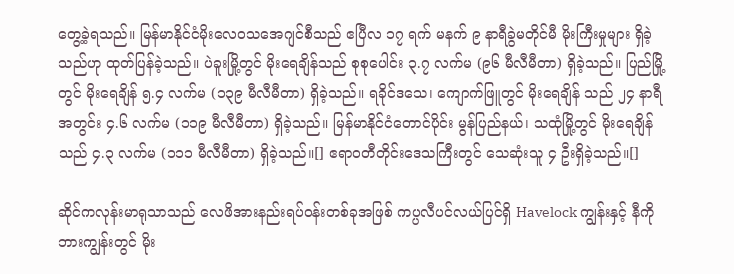တွေ့ခဲ့ရသည်။ မြန်မာနိုင်ငံမိုးလေဝသအေဂျင်စီသည် ဧပြီလ ၁၇ ရက် မနက် ၉ နာရီခွဲမတိုင်မီ မိုးကြီးမှုများ ရှိခဲ့သည်ဟု ထုတ်ပြန်ခဲ့သည်။ ပဲခူးမြို့တွင် မိုးရေချိန်သည် စုစုပေါင်း ၃.၇ လက်မ (၉၆ မီလီမီတာ) ရှိခဲ့သည်။ ပြည်မြို့တွင် မိုးရေချိန် ၅.၄ လက်မ (၁၃၉ မီလီမီတာ) ရှိခဲ့သည်။ ရခိုင်ဒသေ၊ ကျောက်ဖြူတွင် မိုးရေချိန် သည် ၂၄ နာရီအတွင်း ၄.၆ လက်မ (၁၁၉ မီလီမီတာ) ရှိခဲ့သည်။ မြန်မာနိုင်ငံတောင်ပိုင်း မွန်ပြည်နယ်၊ သထုံမြို့တွင် မိုးရေချိန်သည် ၄.၃ လက်မ (၁၁၁ မီလီမီတာ) ရှိခဲ့သည်။[] ဧရာဝတီတိုင်းဒေသကြီးတွင် သေဆုံးသူ ၄ ဦးရှိခဲ့သည်။[]

ဆိုင်ကလုန်းမာရုသာသည် လေဖိအားနည်းရပ်ဝန်းတစ်ခုအဖြစ် ကပ္ပလီပင်လယ်ပြင်ရှိ Havelock ကျွန်းနှင့် နီကိုဘားကျွန်းတွင် မိုး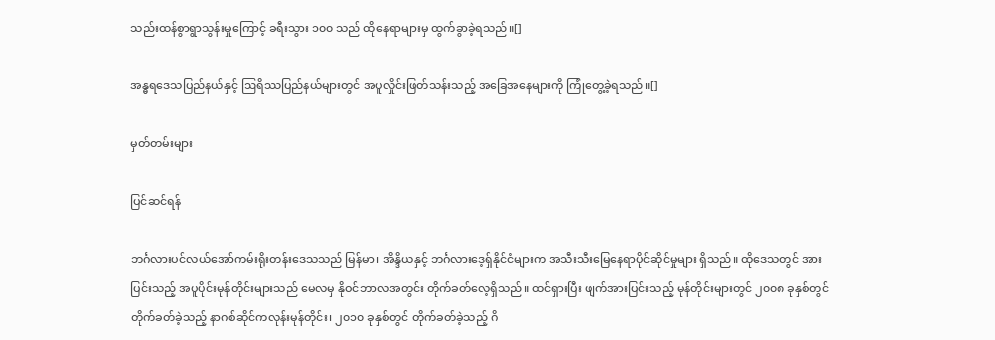သည်းထန်စွာရွာသွန်းမှုကြောင့် ခရီးသွား ၁၀၀ သည် ထိုနေရာများမှ ထွက်ခွာခဲ့ရသည်။[]

အန္ဓရဒေသပြည်နယ်နှင့် ဩရိဿပြည်နယ်များတွင် အပူလှိုင်းဖြတ်သန်းသည့် အခြေအနေများကို ကြုံတွေ့ခဲ့ရသည်။[]

မှတ်တမ်းများ

ပြင်ဆင်ရန်

ဘင်္ဂလားပင်လယ်အော်ကမ်းရိုးတန်းဒေသသည် မြန်မာ၊ အိန္ဒိယနှင့် ဘင်္ဂလားဒေ့ရှ်နိုင်ငံများက အသီးသီးမြေနေရာပိုင်ဆိုင်မှုများ ရှိသည်။ ထိုဒေသတွင် အားပြင်းသည့် အပူပိုင်းမုန်တိုင်းများသည် မေလမှ နိုဝင်ဘာလအတွင်း တိုက်ခတ်လေ့ရှိသည်။ ထင်ရှားပြီး ဖျက်အားပြင်းသည့် မုန်တိုင်းများတွင် ၂၀၀၈ ခုနှစ်တွင် တိုက်ခတ်ခဲ့သည့် နာဂစ်ဆိုင်ကလုန်းမုန်တိုင်း၊ ၂၀၁၀ ခုနှစ်တွင် တိုက်ခတ်ခဲ့သည့် ဂိ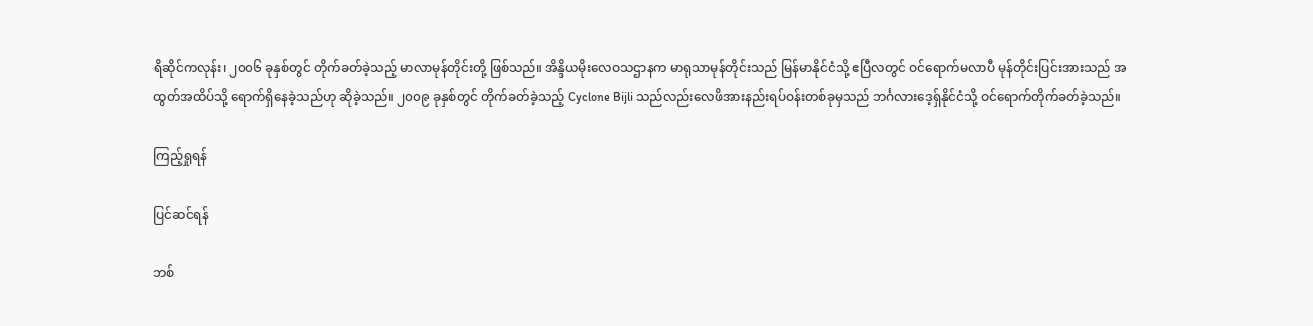ရိဆိုင်ကလုန်း၊ ၂၀၀၆ ခုနှစ်တွင် တိုက်ခတ်ခဲ့သည့် မာလာမုန်တိုင်းတို့ ဖြစ်သည်။ အိန္ဒိယမိုးလေဝသဌာနက မာရုသာမုန်တိုင်းသည် မြန်မာနိုင်ငံသို့ ဧပြီလတွင် ဝင်ရောက်မလာပီ မုန်တိုင်းပြင်းအားသည် အထွတ်အထိပ်သို့ ရောက်ရှိနေခဲ့သည်ဟု ဆိုခဲ့သည်။ ၂၀၀၉ ခုနှစ်တွင် တိုက်ခတ်ခဲ့သည့် Cyclone Bijli သည်လည်းလေဖိအားနည်းရပ်ဝန်းတစ်ခုမှသည် ဘင်္ဂလားဒေ့ရှ်နိုင်ငံသို့ ဝင်ရောက်တိုက်ခတ်ခဲ့သည်။

ကြည့်ရှုရန်

ပြင်ဆင်ရန်

ဘစ်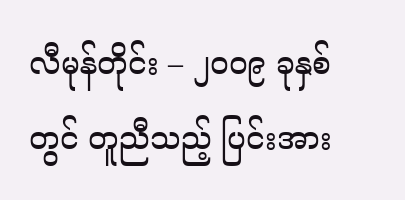လီမုန်တိုင်း – ၂၀၀၉ ခုနှစ်တွင် တူညီသည့် ပြင်းအား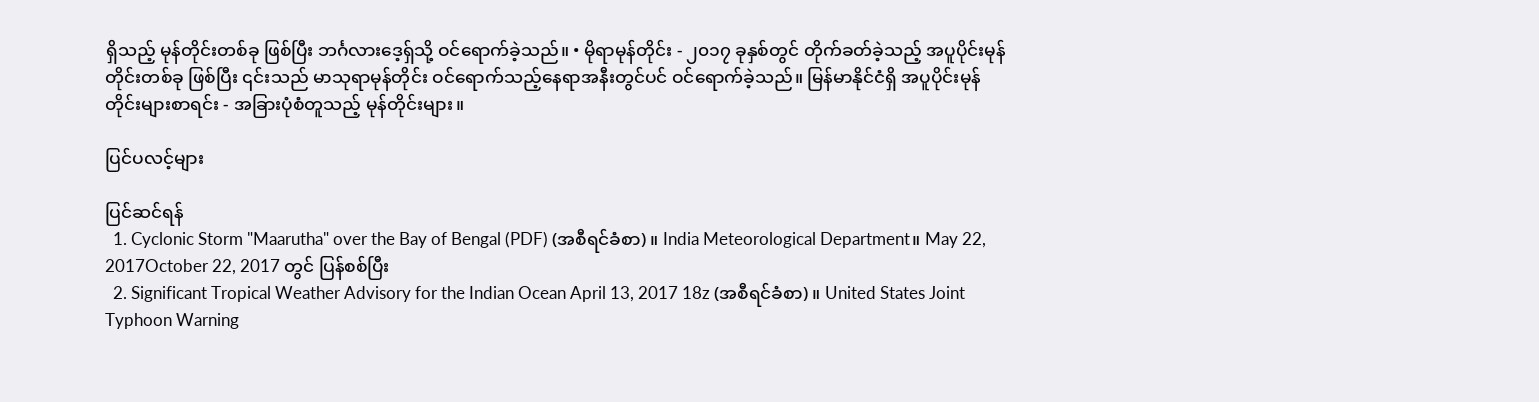ရှိသည့် မုန်တိုင်းတစ်ခု ဖြစ်ပြီး ဘင်္ဂလားဒေ့ရှ်သို့ ဝင်ရောက်ခဲ့သည်။ • မိုရာမုန်တိုင်း - ၂၀၁၇ ခုနှစ်တွင် တိုက်ခတ်ခဲ့သည့် အပူပိုင်းမုန်တိုင်းတစ်ခု ဖြစ်ပြီး ၎င်းသည် မာသုရာမုန်တိုင်း ဝင်ရောက်သည့်နေရာအနီးတွင်ပင် ဝင်ရောက်ခဲ့သည်။ မြန်မာနိုင်ငံရှိ အပူပိုင်းမုန်တိုင်းများစာရင်း - အခြားပုံစံတူသည့် မုန်တိုင်းများ။

ပြင်ပလင့်များ

ပြင်ဆင်ရန်
  1. Cyclonic Storm "Maarutha" over the Bay of Bengal (PDF) (အစီရင်ခံစာ)။ India Meteorological Department။ May 22, 2017October 22, 2017 တွင် ပြန်စစ်ပြီး
  2. Significant Tropical Weather Advisory for the Indian Ocean April 13, 2017 18z (အစီရင်ခံစာ)။ United States Joint Typhoon Warning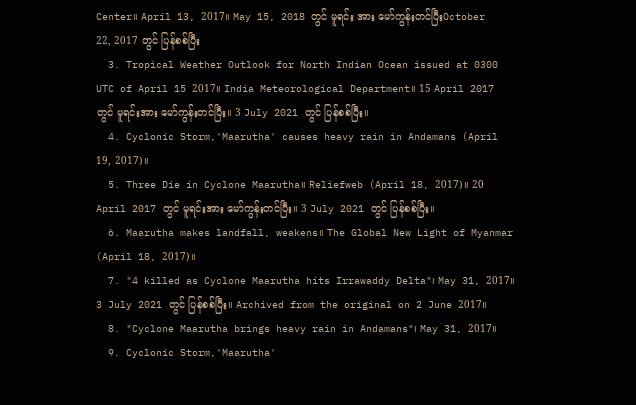Center။ April 13, 2017။ May 15, 2018 တွင် မူရင်း အား မော်ကွန်းတင်ပြီးOctober 22, 2017 တွင် ပြန်စစ်ပြီး
  3. Tropical Weather Outlook for North Indian Ocean issued at 0300 UTC of April 15 2017။ India Meteorological Department။ 15 April 2017 တွင် မူရင်းအား မော်ကွန်းတင်ပြီး။ 3 July 2021 တွင် ပြန်စစ်ပြီး။
  4. Cyclonic Storm,'Maarutha' causes heavy rain in Andamans (April 19, 2017)။
  5. Three Die in Cyclone Maarutha။ Reliefweb (April 18, 2017)။ 20 April 2017 တွင် မူရင်းအား မော်ကွန်းတင်ပြီး။ 3 July 2021 တွင် ပြန်စစ်ပြီး။
  6. Maarutha makes landfall, weakens။ The Global New Light of Myanmar (April 18, 2017)။
  7. "4 killed as Cyclone Maarutha hits Irrawaddy Delta"၊ May 31, 2017။ 3 July 2021 တွင် ပြန်စစ်ပြီး။ Archived from the original on 2 June 2017။
  8. "Cyclone Maarutha brings heavy rain in Andamans"၊ May 31, 2017။
  9. Cyclonic Storm,'Maarutha'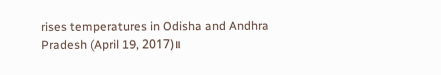rises temperatures in Odisha and Andhra Pradesh (April 19, 2017)။